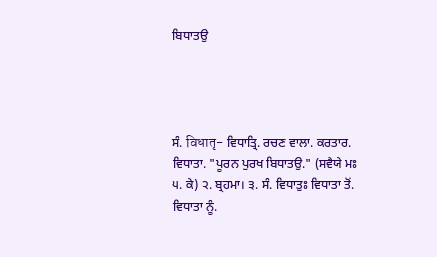ਬਿਧਾਤਉ




ਸੰ. विधातृ- ਵਿਧਾਤ੍ਰਿ. ਰਚਣ ਵਾਲਾ. ਕਰਤਾਰ. ਵਿਧਾਤਾ. "ਪੂਰਨ ਪੁਰਖ ਬਿਧਾਤਉ." (ਸਵੈਯੇ ਮਃ ੫. ਕੇ) ੨. ਬ੍ਰਹਮਾ। ੩. ਸੰ. ਵਿਧਾਤੁਃ ਵਿਧਾਤਾ ਤੋਂ. ਵਿਧਾਤਾ ਨੂੰ.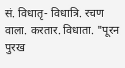सं. विधातृ- विधात्रि. रचण वाला. करतार. विधाता. "पूरन पुरख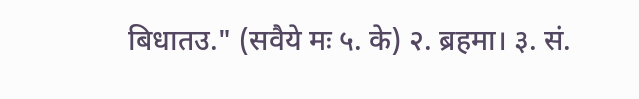बिधातउ." (सवैये मः ५. के) २. ब्रहमा। ३. सं.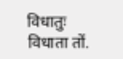विधातुः विधाता तों.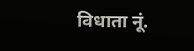विधाता नूं.